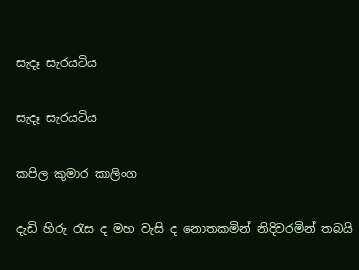සැදෑ සැරයටිය

සැදෑ සැරයටිය

කපිල කුමාර කාලිංග

දැඩි හිරු රැස ද මහ වැසි ද නොතකමින් නිදිවරමින් තබයි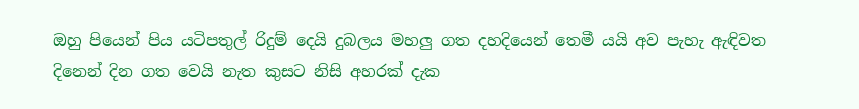ඔහු පියෙන් පිය යටිපතුල් රිදුම් දෙයි දුබලය මහලු ගත දහදියෙන් තෙමී යයි අව පැහැ ඇඳිවත දිනෙන් දින ගත වෙයි නැත කුසට නිසි අහරක් දැක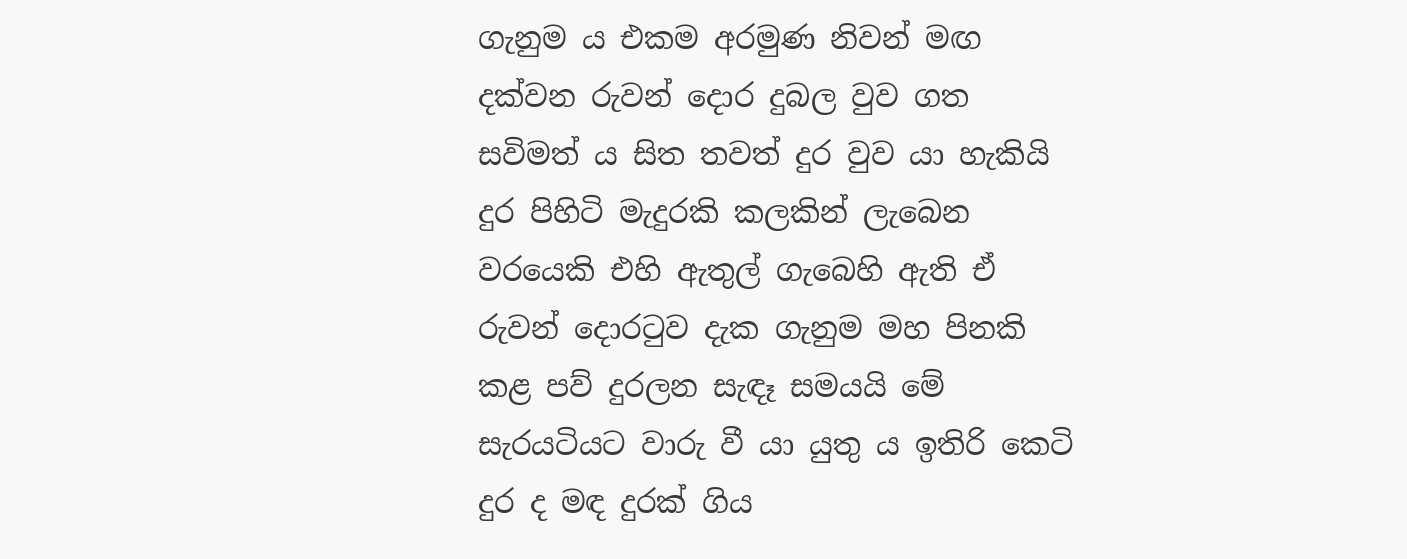ගැනුම ය එකම අරමුණ නිවන් මඟ දක්වන රුවන් දොර දුබල වුව ගත සවිමත් ය සිත තවත් දුර වුව යා හැකියි දුර පිහිටි මැදුරකි කලකින් ලැබෙන වරයෙකි එහි ඇතුල් ගැබෙහි ඇති ඒ රුවන් දොරටුව දැක ගැනුම මහ පිනකි කළ පව් දුරලන සැඳෑ සමයයි මේ සැරයටියට වාරු වී යා යුතු ය ඉතිරි කෙටි දුර ද මඳ දුරක් ගිය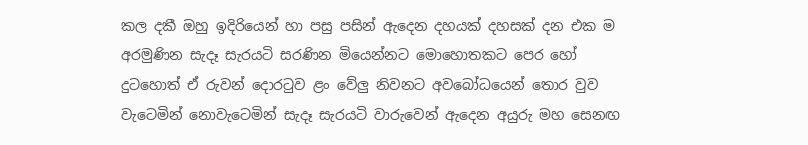කල දකී ඔහු ඉදිරියෙන් හා පසු පසින් ඇදෙන දහයක් දහසක් දන එක ම අරමුණින සැදෑ සැරයටි සරණින මියෙන්නට මොහොතකට පෙර හෝ දුටහොත් ඒ රුවන් දොරටුව ළං වේලු නිවනට අවබෝධයෙන් තොර වුව වැටෙමින් නොවැටෙමින් සැදෑ සැරයටි වාරුවෙන් ඇදෙන අයුරු මහ සෙනඟ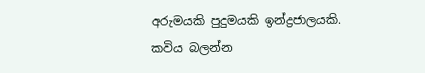අරුමයකි පුදුමයකි ඉන්ද්‍රජාලයකි.
කවිය බලන්න